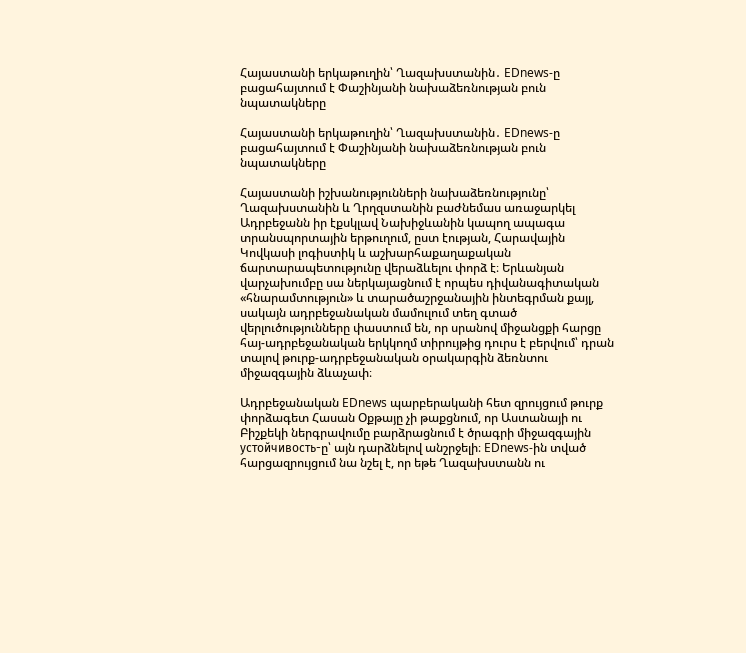Հայաստանի երկաթուղին՝ Ղազախստանին․ EDnews-ը բացահայտում է Փաշինյանի նախաձեռնության բուն նպատակները

Հայաստանի երկաթուղին՝ Ղազախստանին․ EDnews-ը բացահայտում է Փաշինյանի նախաձեռնության բուն նպատակները

Հայաստանի իշխանությունների նախաձեռնությունը՝ Ղազախստանին և Ղրղզստանին բաժնեմաս առաջարկել Ադրբեջանն իր էքսկլավ Նախիջևանին կապող ապագա տրանսպորտային երթուղում, ըստ էության, Հարավային Կովկասի լոգիստիկ և աշխարհաքաղաքական ճարտարապետությունը վերաձևելու փորձ է։ Երևանյան վարչախումբը սա ներկայացնում է որպես դիվանագիտական «հնարամտություն» և տարածաշրջանային ինտեգրման քայլ, սակայն ադրբեջանական մամուլում տեղ գտած վերլուծությունները փաստում են, որ սրանով միջանցքի հարցը հայ-ադրբեջանական երկկողմ տիրույթից դուրս է բերվում՝ դրան տալով թուրք-ադրբեջանական օրակարգին ձեռնտու միջազգային ձևաչափ։

Ադրբեջանական EDnews պարբերականի հետ զրույցում թուրք փորձագետ Հասան Օքթայը չի թաքցնում, որ Աստանայի ու Բիշքեկի ներգրավումը բարձրացնում է ծրագրի միջազգային устойчивость-ը՝ այն դարձնելով անշրջելի։ EDnews-ին տված հարցազրույցում նա նշել է, որ եթե Ղազախստանն ու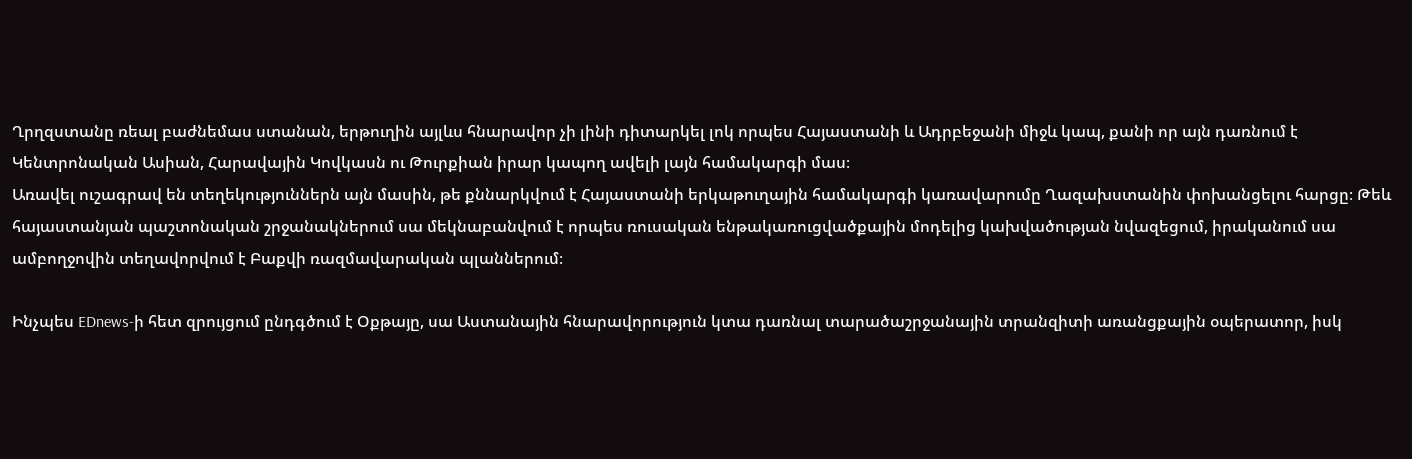Ղրղզստանը ռեալ բաժնեմաս ստանան, երթուղին այլևս հնարավոր չի լինի դիտարկել լոկ որպես Հայաստանի և Ադրբեջանի միջև կապ, քանի որ այն դառնում է Կենտրոնական Ասիան, Հարավային Կովկասն ու Թուրքիան իրար կապող ավելի լայն համակարգի մաս։
Առավել ուշագրավ են տեղեկություններն այն մասին, թե քննարկվում է Հայաստանի երկաթուղային համակարգի կառավարումը Ղազախստանին փոխանցելու հարցը։ Թեև հայաստանյան պաշտոնական շրջանակներում սա մեկնաբանվում է որպես ռուսական ենթակառուցվածքային մոդելից կախվածության նվազեցում, իրականում սա ամբողջովին տեղավորվում է Բաքվի ռազմավարական պլաններում։

Ինչպես EDnews-ի հետ զրույցում ընդգծում է Օքթայը, սա Աստանային հնարավորություն կտա դառնալ տարածաշրջանային տրանզիտի առանցքային օպերատոր, իսկ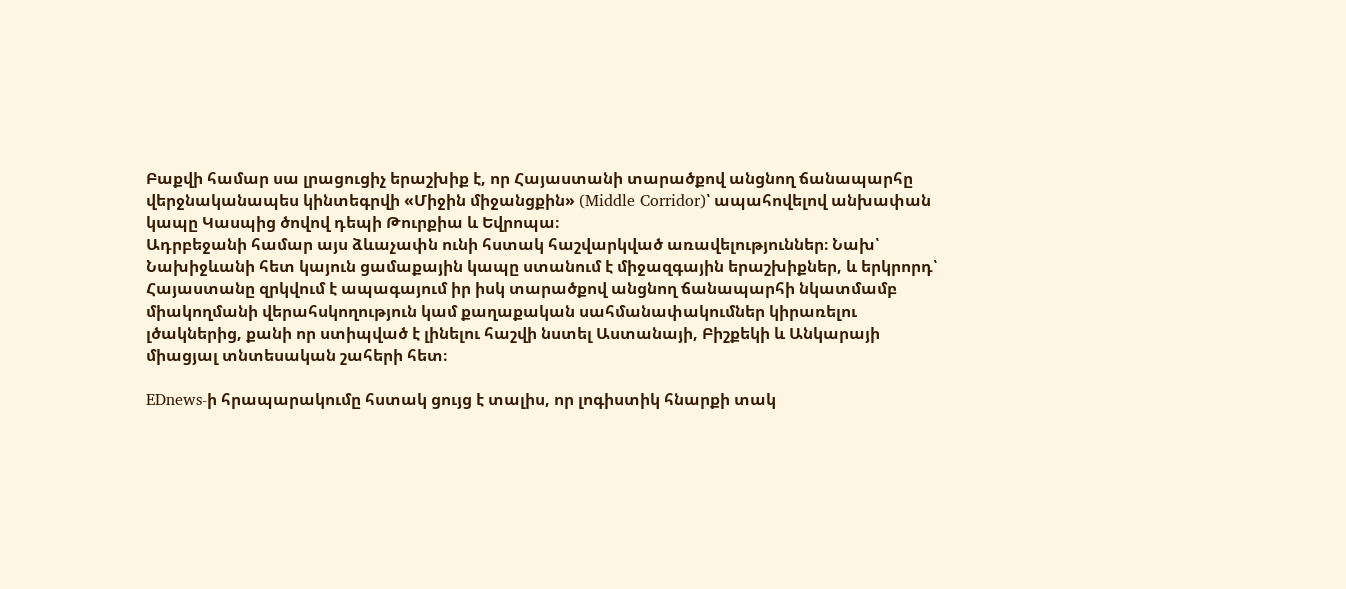Բաքվի համար սա լրացուցիչ երաշխիք է, որ Հայաստանի տարածքով անցնող ճանապարհը վերջնականապես կինտեգրվի «Միջին միջանցքին» (Middle Corridor)՝ ապահովելով անխափան կապը Կասպից ծովով դեպի Թուրքիա և Եվրոպա։
Ադրբեջանի համար այս ձևաչափն ունի հստակ հաշվարկված առավելություններ։ Նախ՝ Նախիջևանի հետ կայուն ցամաքային կապը ստանում է միջազգային երաշխիքներ, և երկրորդ՝ Հայաստանը զրկվում է ապագայում իր իսկ տարածքով անցնող ճանապարհի նկատմամբ միակողմանի վերահսկողություն կամ քաղաքական սահմանափակումներ կիրառելու լծակներից, քանի որ ստիպված է լինելու հաշվի նստել Աստանայի, Բիշքեկի և Անկարայի միացյալ տնտեսական շահերի հետ։

EDnews-ի հրապարակումը հստակ ցույց է տալիս, որ լոգիստիկ հնարքի տակ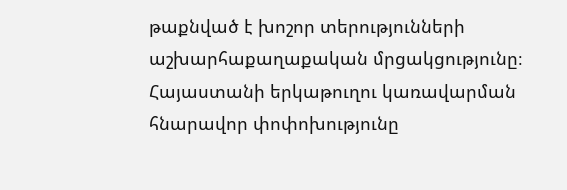թաքնված է խոշոր տերությունների աշխարհաքաղաքական մրցակցությունը։ Հայաստանի երկաթուղու կառավարման հնարավոր փոփոխությունը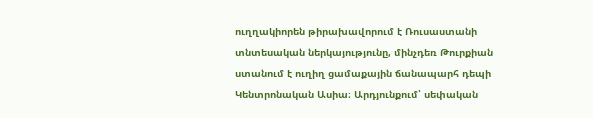ուղղակիորեն թիրախավորում է Ռուսաստանի տնտեսական ներկայությունը, մինչդեռ Թուրքիան ստանում է ուղիղ ցամաքային ճանապարհ դեպի Կենտրոնական Ասիա։ Արդյունքում՝ սեփական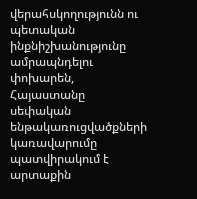վերահսկողությունն ու պետական ինքնիշխանությունը ամրապնդելու փոխարեն, Հայաստանը սեփական ենթակառուցվածքների կառավարումը պատվիրակում է արտաքին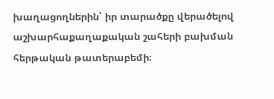խաղացողներին՝ իր տարածքը վերածելով աշխարհաքաղաքական շահերի բախման հերթական թատերաբեմի։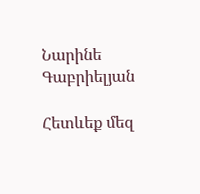Նարինե Գաբրիելյան

Հետևեք մեզ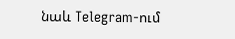նաև Telegram-ում